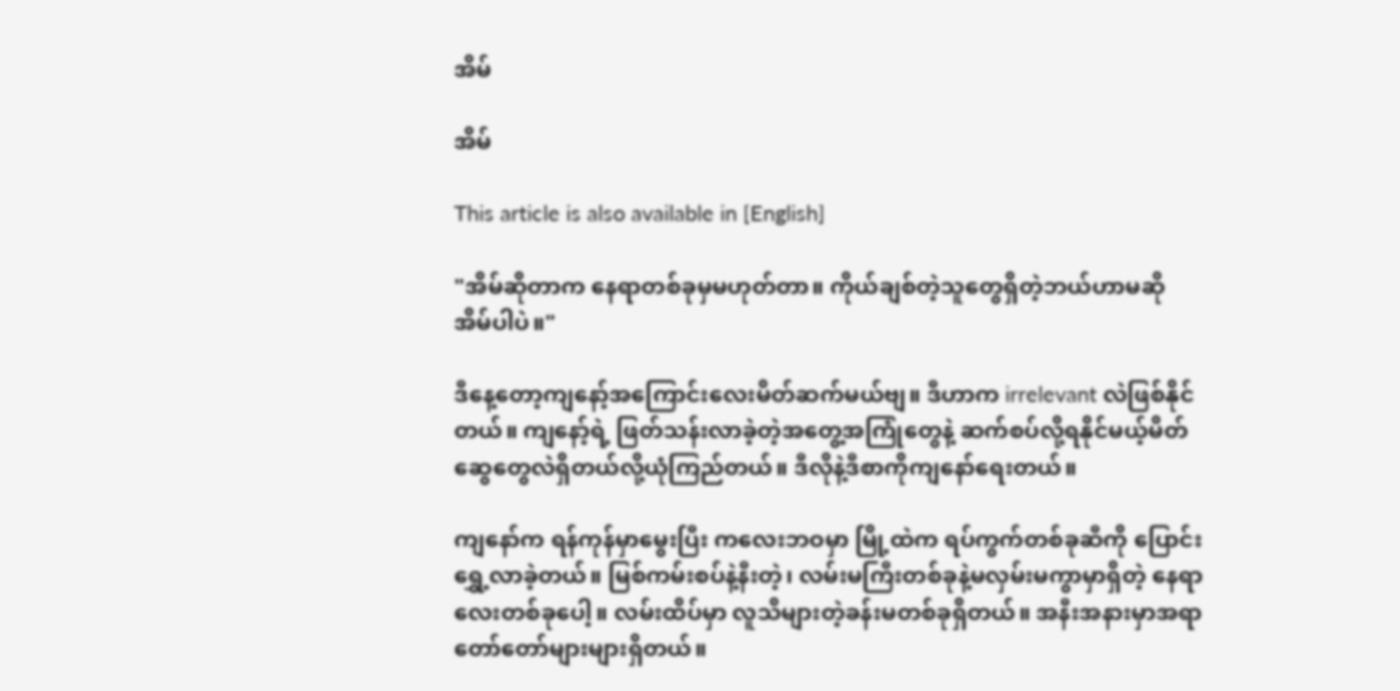အိမ်

အိမ်

This article is also available in [English]

"အိမ်ဆိုတာက နေရာတစ်ခုမှမဟုတ်တာ။ ကိုယ်ချစ်တဲ့သူတွေရှိတဲ့ဘယ်ဟာမဆို အိမ်ပါပဲ။"

ဒီနေ့တော့ကျနော့်အကြောင်းလေးမိတ်ဆက်မယ်ဗျ။ ဒီဟာက irrelevant လဲဖြစ်နိုင်တယ်။ ကျနော့်ရဲ့ ဖြတ်သန်းလာခဲ့တဲ့အတွေ့အကြုံတွေနဲ့ ဆက်စပ်လို့ရနိုင်မယ့်မိတ်ဆွေတွေလဲရှိတယ်လို့ယုံကြည်တယ်။ ဒီလိုနဲ့ဒီစာကိုကျနော်ရေးတယ်။

ကျနော်က ရန်ကုန်မှာမွေးပြီး ကလေးဘဝမှာ မြို့ထဲက ရပ်ကွက်တစ်ခုဆီကို ပြောင်းရွှေ့လာခဲ့တယ်။ မြစ်ကမ်းစပ်နဲ့နီးတဲ့၊ လမ်းမကြီးတစ်ခုနဲ့မလှမ်းမကွာမှာရှိတဲ့ နေရာလေးတစ်ခုပေါ့။ လမ်းထိပ်မှာ လူသိများတဲ့ခန်းမတစ်ခုရှိတယ်။ အနီးအနားမှာအရာတော်တော်များများရှိတယ်။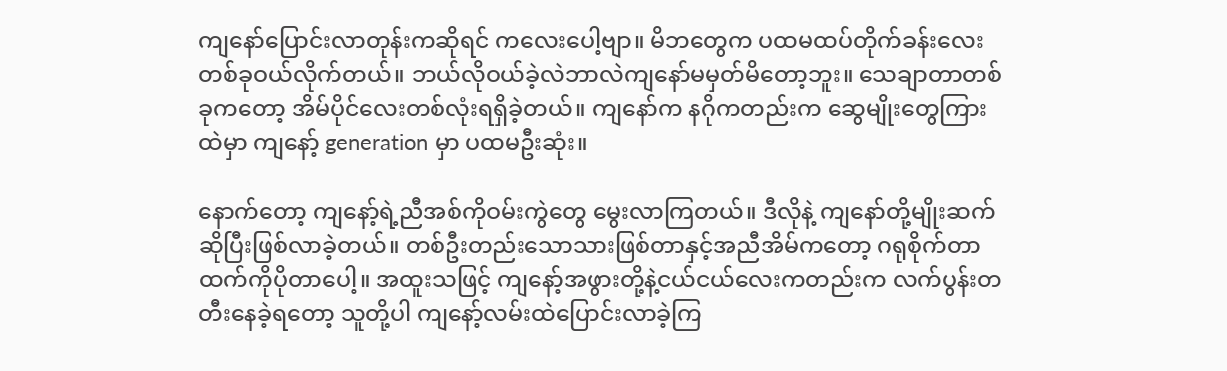ကျနော်ပြောင်းလာတုန်းကဆိုရင် ကလေးပေါ့ဗျာ။ မိဘတွေက ပထမထပ်တိုက်ခန်းလေးတစ်ခုဝယ်လိုက်တယ်။ ဘယ်လိုဝယ်ခဲ့လဲဘာလဲကျနော်မမှတ်မိတော့ဘူး။ သေချာတာတစ်ခုကတော့ အိမ်ပိုင်လေးတစ်လုံးရရှိခဲ့တယ်။ ကျနော်က နဂိုကတည်းက ဆွေမျိုးတွေကြားထဲမှာ ကျနော့် generation မှာ ပထမဦးဆုံး။

နောက်တော့ ကျနော့်ရဲ့ညီအစ်ကိုဝမ်းကွဲတွေ မွေးလာကြတယ်။ ဒီလိုနဲ့ ကျနော်တို့မျိုးဆက်ဆိုပြီးဖြစ်လာခဲ့တယ်။ တစ်ဦးတည်းသောသားဖြစ်တာနှင့်အညီအိမ်ကတော့ ဂရုစိုက်တာထက်ကိုပိုတာပေါ့။ အထူးသဖြင့် ကျနော့်အဖွားတို့နဲ့ငယ်ငယ်လေးကတည်းက လက်ပွန်းတတီးနေခဲ့ရတော့ သူတို့ပါ ကျနော့်လမ်းထဲပြောင်းလာခဲ့ကြ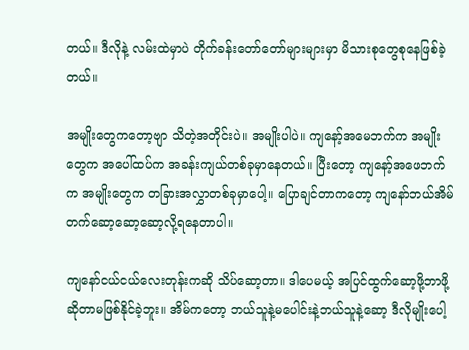တယ်။ ဒီလိုနဲ့ လမ်းထဲမှာပဲ တိုက်ခန်းတော်တော်များများမှာ မိသားစုတွေစုနေဖြစ်ခဲ့တယ်။

အမျိုးတွေကတော့ဗျာ သိတဲ့အတိုင်းပဲ။ အမျိုးပါပဲ။ ကျနော့်အမေဘက်က အမျိုးတွေက အပေါ်ထပ်က အခန်းကျယ်တစ်ခုမှာနေတယ်။ ပြီးတော့ ကျနော့်အဖေဘက်က အမျိုးတွေက တခြားအလွှာတစ်ခုမှာပေါ့။ ပြောချင်တာကတော့ ကျနော်ဘယ်အိမ်တက်ဆော့ဆော့ဆော့လို့ရနေတာပါ။

ကျနော်ငယ်ငယ်လေးတုန်းကဆို သိပ်ဆော့တာ။ ဒါပေမယ့် အပြင်ထွက်ဆော့ဖို့ဘာဖို့ဆိုတာမဖြစ်နိုင်ခဲ့ဘူး။ အိမ်ကတော့ ဘယ်သူနဲ့မပေါင်းနဲ့ဘယ်သူနဲ့ဆော့ ဒီလိုမျိုးပေါ့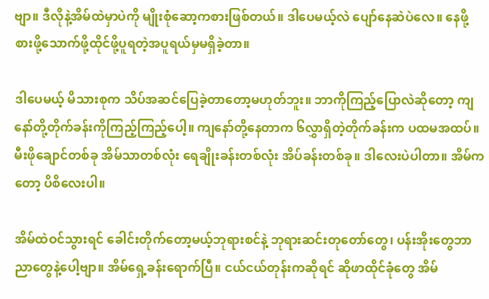ဗျာ။ ဒီလိုနဲ့အိမ်ထဲမှာပဲကို မျိုးစုံဆော့ကစားဖြစ်တယ်။ ဒါပေမယ့်လဲ ပျော်နေဆဲပဲလေ။ နေဖို့စားဖို့သောက်ဖို့ထိုင်ဖို့ပူရတဲ့အပူရယ်မှမရှိခဲ့တာ။

ဒါပေမယ့် မိသားစုက သိပ်အဆင်ပြေခဲ့တာတော့မဟုတ်ဘူး။ ဘာကိုကြည့်ပြောလဲဆိုတော့ ကျနော်တို့တိုက်ခန်းကိုကြည့်ကြည့်ပေါ့။ ကျနော်တို့နေတာက ၆လွှာရှိတဲ့တိုက်ခန်းက ပထမအထပ်။ မီးဖိုချောင်တစ်ခု အိမ်သာတစ်လုံး ရေချိုးခန်းတစ်လုံး အိပ်ခန်းတစ်ခု။ ဒါလေးပဲပါတာ။ အိမ်ကတော့ ပိစိလေးပါ။

အိမ်ထဲဝင်သွားရင် ခေါင်းတိုက်တော့မယ့်ဘုရားစင်နဲ့ ဘုရားဆင်းတုတော်တွေ၊ ပန်းအိုးတွေဘာညာတွေနဲ့ပေါ့ဗျာ။ အိမ်ရှေ့ခန်းရောက်ပြီ။ ငယ်ငယ်တုန်းကဆိုရင် ဆိုဖာထိုင်ခုံတွေ အိမ်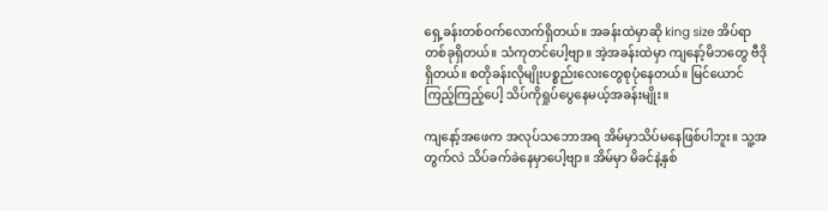ရှေ့ခန်းတစ်ဝက်လောက်ရှိတယ်။ အခန်းထဲမှာဆို king size အိပ်ရာတစ်ခုရှိတယ်။ သံကုတင်ပေါ့ဗျာ။ အဲ့အခန်းထဲမှာ ကျနော့်မိဘတွေ ဗီဒိုရှိတယ်။ စတိုခန်းလိုမျိုးပစ္စည်းလေးတွေစုပုံနေတယ်။ မြင်ယောင်ကြည့်ကြည့်ပေါ့ သိပ်ကိုရှုပ်ပွေနေမယ့်အခန်းမျိုး။

ကျနော့်အဖေက အလုပ်သဘောအရ အိမ်မှာသိပ်မနေဖြစ်ပါဘူး။ သူ့အတွက်လဲ သိပ်ခက်ခဲနေမှာပေါ့ဗျာ။ အိမ်မှာ မိခင်နဲ့နှစ်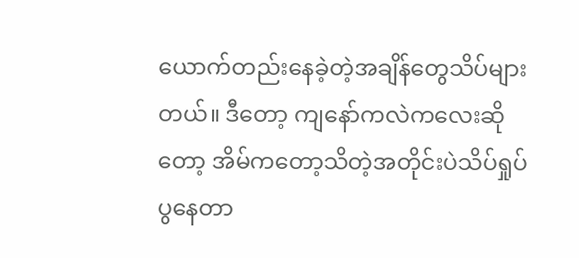ယောက်တည်းနေခဲ့တဲ့အချိန်တွေသိပ်များတယ်။ ဒီတော့ ကျနော်ကလဲကလေးဆိုတော့ အိမ်ကတော့သိတဲ့အတိုင်းပဲသိပ်ရှုပ်ပွနေတာ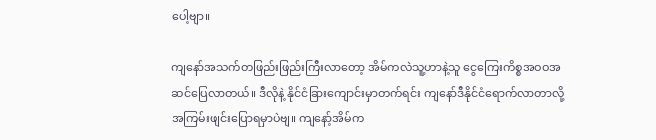ပေါ့ဗျာ။

ကျနော်အသက်တဖြည်းဖြည်းကြီးလာတော့ အိမ်ကလဲသူ့ဟာနဲ့သူ ငွေကြေးကိစ္စအဝဝအဆင်ပြေလာတယ်။ ဒီလိုနဲ့ နိုင်ငံခြားကျောင်းမှာတက်ရင်း ကျနော်ဒီနိုင်ငံရောက်လာတာလို့အကြမ်းဖျင်းပြောရမှာပဲဗျ။ ကျနော့်အိမ်က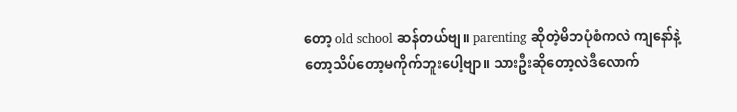တော့ old school ဆန်တယ်ဗျ။ parenting ဆိုတဲ့မိဘပုံစံကလဲ ကျနော်နဲ့တော့သိပ်တော့မကိုက်ဘူးပေါ့ဗျာ။ သားဦးဆိုတော့လဲဒီလောက်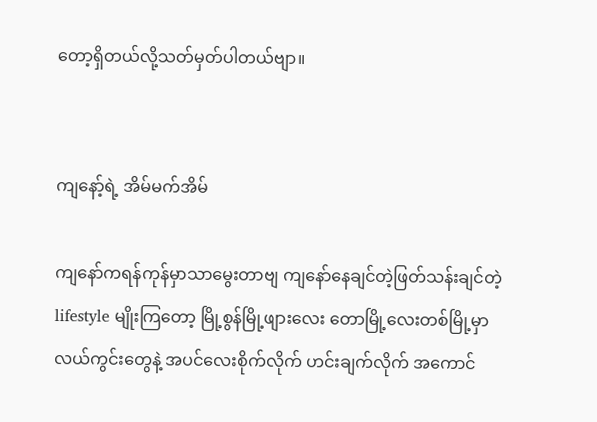တော့ရှိတယ်လို့သတ်မှတ်ပါတယ်ဗျာ။


ကျနော့်ရဲ့ အိမ်မက်အိမ်

ကျနော်ကရန်ကုန်မှာသာမွေးတာဗျ ကျနော်နေချင်တဲ့ဖြတ်သန်းချင်တဲ့ lifestyle မျိုးကြတော့ မြို့စွန်မြို့ဖျားလေး တောမြို့လေးတစ်မြို့မှာ လယ်ကွင်းတွေနဲ့ အပင်လေးစိုက်လိုက် ဟင်းချက်လိုက် အကောင်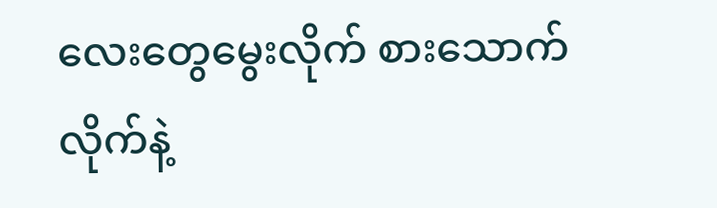လေးတွေမွေးလိုက် စားသောက်လိုက်နဲ့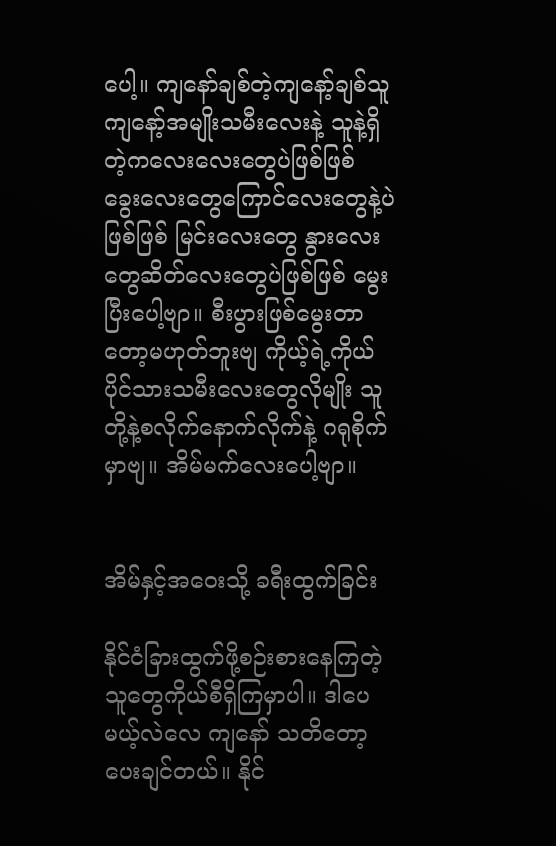ပေါ့။ ကျနော်ချစ်တဲ့ကျနော့်ချစ်သူ ကျနော့်အမျိုးသမီးလေးနဲ့ သူနဲ့ရှိတဲ့ကလေးလေးတွေပဲဖြစ်ဖြစ် ခွေးလေးတွေကြောင်လေးတွေနဲ့ပဲဖြစ်ဖြစ် မြင်းလေးတွေ နွားလေးတွေဆိတ်လေးတွေပဲဖြစ်ဖြစ် မွေးပြီးပေါ့ဗျာ။ စီးပွားဖြစ်မွေးတာတော့မဟုတ်ဘူးဗျ ကိုယ့်ရဲ့ကိုယ်ပိုင်သားသမီးလေးတွေလိုမျိုး သူတို့နဲ့စလိုက်နောက်လိုက်နဲ့ ဂရုစိုက်မှာဗျ။ အိမ်မက်လေးပေါ့ဗျာ။


အိမ်နှင့်အဝေးသို့ ခရီးထွက်ခြင်း

နိုင်ငံခြားထွက်ဖို့စဉ်းစားနေကြတဲ့သူတွေကိုယ်စီရှိကြမှာပါ။ ဒါပေမယ့်လဲလေ ကျနော် သတိတော့ပေးချင်တယ်။ နိုင်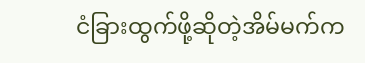ငံခြားထွက်ဖို့ဆိုတဲ့အိမ်မက်က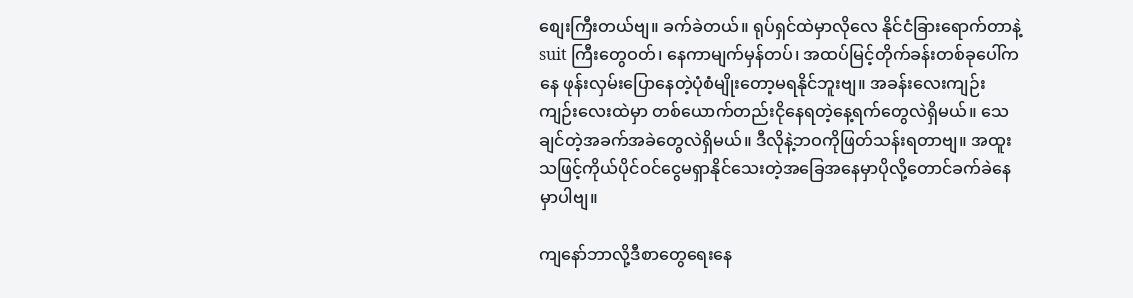စျေးကြီးတယ်ဗျ။ ခက်ခဲတယ်။ ရုပ်ရှင်ထဲမှာလိုလေ နိုင်ငံခြားရောက်တာနဲ့ suit ကြီးတွေဝတ်၊ နေကာမျက်မှန်တပ်၊ အထပ်မြင့်တိုက်ခန်းတစ်ခုပေါ်ကနေ ဖုန်းလှမ်းပြောနေတဲ့ပုံစံမျိုးတော့မရနိုင်ဘူးဗျ။ အခန်းလေးကျဉ်းကျဉ်းလေးထဲမှာ တစ်ယောက်တည်းငိုနေရတဲ့နေ့ရက်တွေလဲရှိမယ်။ သေချင်တဲ့အခက်အခဲတွေလဲရှိမယ်။ ဒီလိုနဲ့ဘဝကိုဖြတ်သန်းရတာဗျ။ အထူးသဖြင့်ကိုယ်ပိုင်ဝင်ငွေမရှာနိုင်သေးတဲ့အခြေအနေမှာပိုလို့တောင်ခက်ခဲနေမှာပါဗျ။

ကျနော်ဘာလို့ဒီစာတွေရေးနေ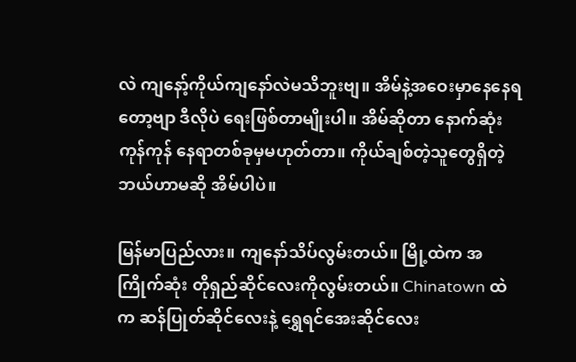လဲ ကျနော့်ကိုယ်ကျနော်လဲမသိဘူးဗျ။ အိမ်နဲ့အဝေးမှာနေနေရတော့ဗျာ ဒီလိုပဲ ရေးဖြစ်တာမျိုးပါ။ အိမ်ဆိုတာ နောက်ဆုံးကုန်ကုန် နေရာတစ်ခုမှမဟုတ်တာ။ ကိုယ်ချစ်တဲ့သူတွေရှိတဲ့ဘယ်ဟာမဆို အိမ်ပါပဲ။

မြန်မာပြည်လား။ ကျနော်သိပ်လွမ်းတယ်။ မြို့ထဲက အကြိုက်ဆုံး တိုရှည်ဆိုင်လေးကိုလွမ်းတယ်။ Chinatown ထဲက ဆန်ပြုတ်ဆိုင်လေးနဲ့ ရွှေရင်အေးဆိုင်လေး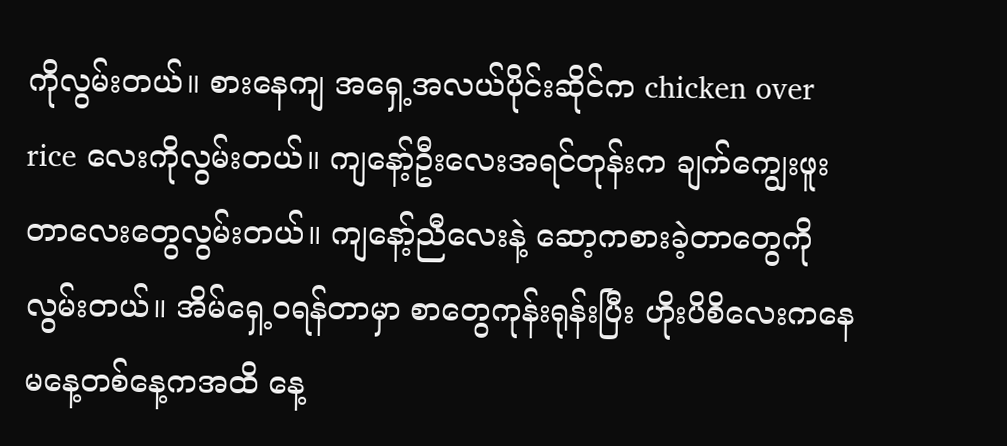ကိုလွမ်းတယ်။ စားနေကျ အရှေ့အလယ်ပိုင်းဆိုင်က chicken over rice လေးကိုလွမ်းတယ်။ ကျနော့်ဦးလေးအရင်တုန်းက ချက်ကျွေးဖူးတာလေးတွေလွမ်းတယ်။ ကျနော့်ညီလေးနဲ့ ဆော့ကစားခဲ့တာတွေကိုလွမ်းတယ်။ အိမ်ရှေ့ဝရန်တာမှာ စာတွေကုန်းရုန်းပြီး ဟိုးပိစိလေးကနေ မနေ့တစ်နေ့ကအထိ နေ့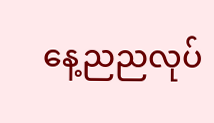နေ့ညညလုပ်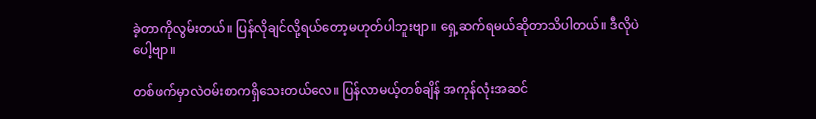ခဲ့တာကိုလွမ်းတယ်။ ပြန်လိုချင်လို့ရယ်တော့မဟုတ်ပါဘူးဗျာ။ ရှေ့ဆက်ရမယ်ဆိုတာသိပါတယ်။ ဒီလိုပဲပေါ့ဗျာ။

တစ်ဖက်မှာလဲဝမ်းစာကရှိသေးတယ်လေ။ ပြန်လာမယ့်တစ်ချိန် အကုန်လုံးအဆင်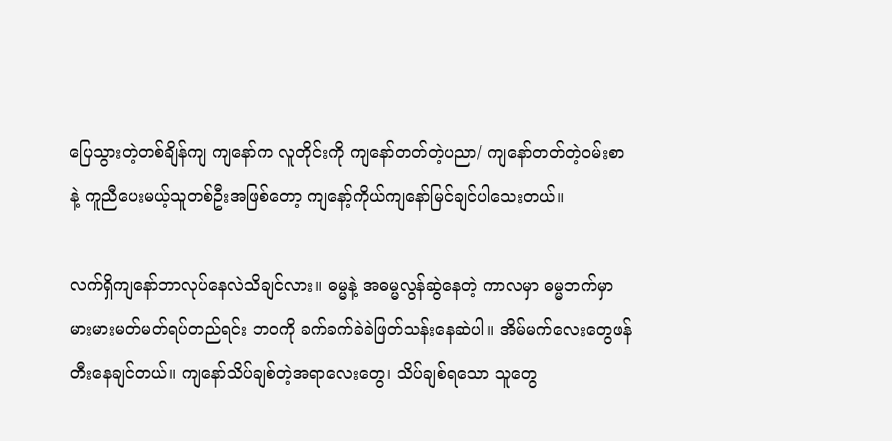ပြေသွားတဲ့တစ်ချိန်ကျ ကျနော်က လူတိုင်းကို ကျနော်တတ်တဲ့ပညာ/ ကျနော်တတ်တဲ့ဝမ်းစာ နဲ့ ကူညီပေးမယ့်သူတစ်ဦးအဖြစ်တော့ ကျနော့်ကိုယ်ကျနော်မြင်ချင်ပါသေးတယ်။

လက်ရှိကျနော်ဘာလုပ်နေလဲသိချင်လား။ ဓမ္မနဲ့ အဓမ္မလွန်ဆွဲနေတဲ့ ကာလမှာ ဓမ္မဘက်မှာ မားမားမတ်မတ်ရပ်တည်ရင်း ဘဝကို ခက်ခက်ခဲခဲဖြတ်သန်းနေဆဲပါ။ အိမ်မက်လေးတွေဖန်တီးနေချင်တယ်။ ကျနော်သိပ်ချစ်တဲ့အရာလေးတွေ၊ သိပ်ချစ်ရသော သူတွေ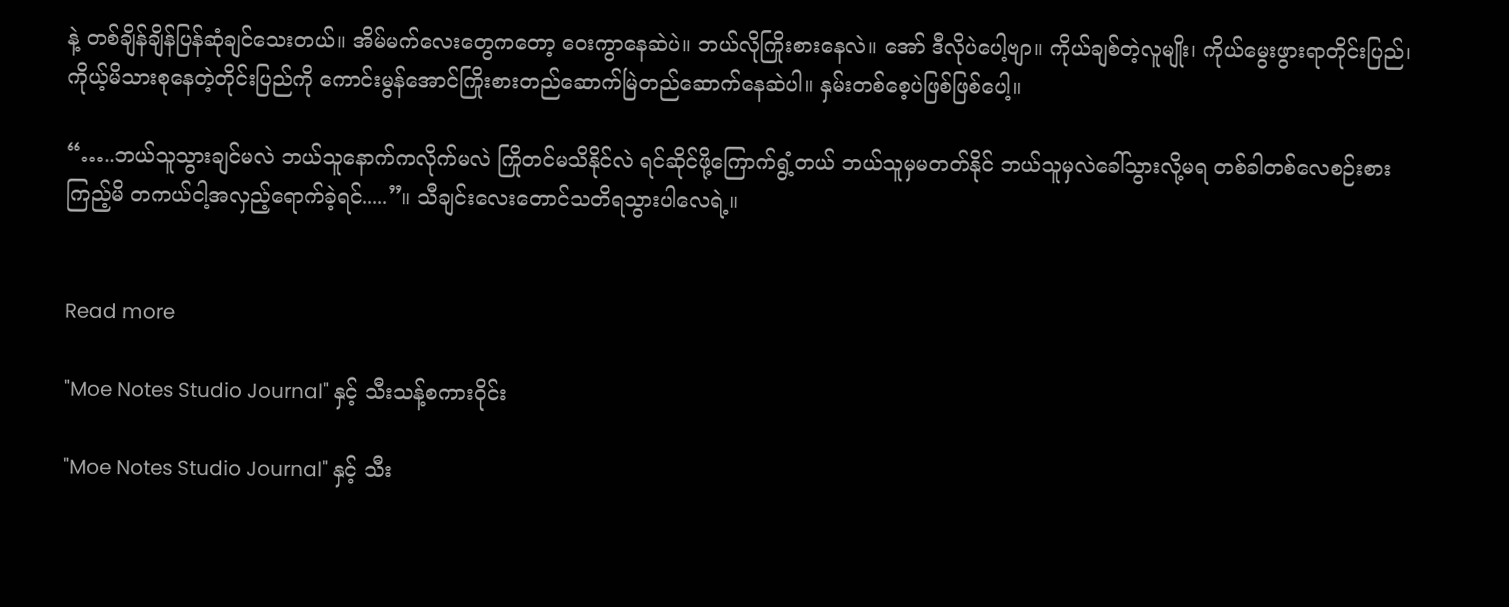နဲ့ တစ်ချိန်ချိန်ပြန်ဆုံချင်သေးတယ်။ အိမ်မက်လေးတွေကတော့ ဝေးကွာနေဆဲပဲ။ ဘယ်လိုကြိုးစားနေလဲ။ အော် ဒီလိုပဲပေါ့ဗျာ။ ကိုယ်ချစ်တဲ့လူမျိုး၊ ကိုယ်မွေးဖွားရာတိုင်းပြည်၊ ကိုယ့်မိသားစုနေတဲ့တိုင်းပြည်ကို ကောင်းမွန်အောင်ကြိုးစားတည်ဆောက်မြဲတည်ဆောက်နေဆဲပါ။ နှမ်းတစ်စေ့ပဲဖြစ်ဖြစ်ပေါ့။

“…..ဘယ်သူသွားချင်မလဲ ဘယ်သူနောက်ကလိုက်မလဲ ကြိုတင်မသိနိုင်လဲ ရင်ဆိုင်ဖို့ကြောက်ရွံ့တယ် ဘယ်သူမှမတတ်နိုင် ဘယ်သူမှလဲခေါ်သွားလို့မရ တစ်ခါတစ်လေစဉ်းစားကြည့်မိ တကယ်ငါ့အလှည့်ရောက်ခဲ့ရင်.....”။ သီချင်းလေးတောင်သတိရသွားပါလေရဲ့။


Read more

"Moe Notes Studio Journal" နှင့် သီးသန့်စကားဝိုင်း

"Moe Notes Studio Journal" နှင့် သီး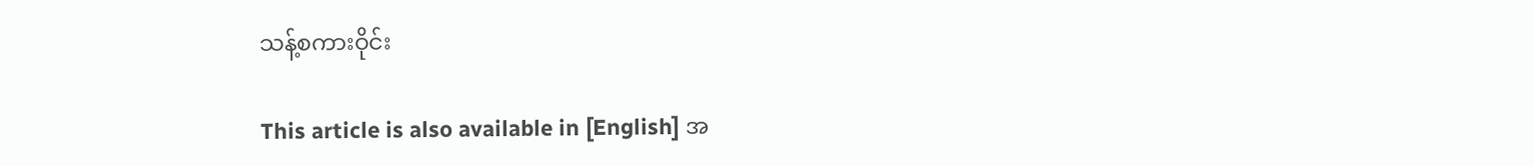သန့်စကားဝိုင်း

This article is also available in [English] အ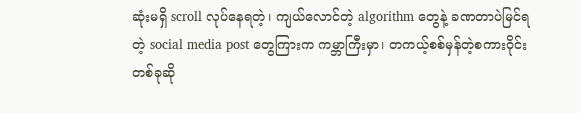ဆုံးမရှိ scroll လုပ်နေရတဲ့၊ ကျယ်လောင်တဲ့ algorithm တွေနဲ့ ခဏတာပဲမြင်ရတဲ့ social media post တွေကြားက ကမ္ဘာကြီးမှာ၊ တကယ့်စစ်မှန်တဲ့စကားဝိုင်းတစ်ခုဆို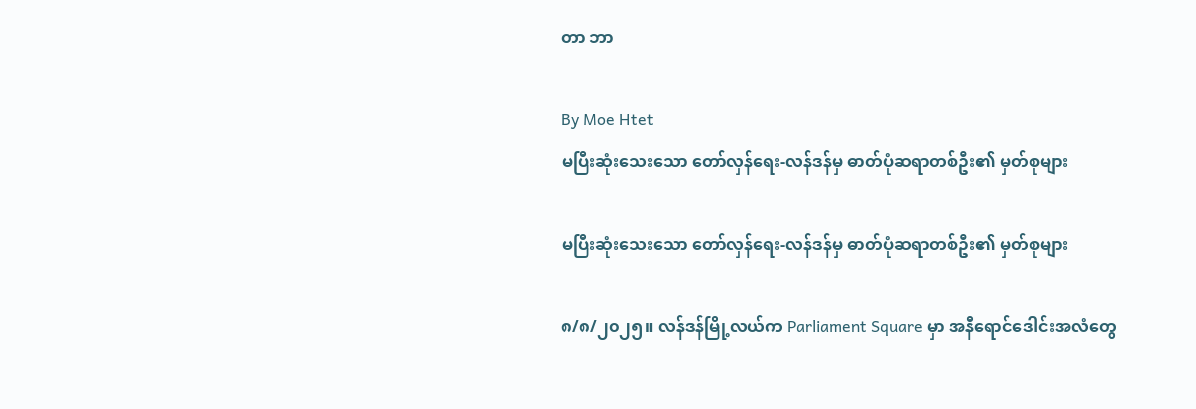တာ ဘာ

By Moe Htet
မပြီးဆုံးသေးသော တော်လှန်ရေး-လန်ဒန်မှ ဓာတ်ပုံဆရာတစ်ဦး၏ မှတ်စုများ

မပြီးဆုံးသေးသော တော်လှန်ရေး-လန်ဒန်မှ ဓာတ်ပုံဆရာတစ်ဦး၏ မှတ်စုများ

၈/၈/၂၀၂၅။ လန်ဒန်မြို့လယ်က Parliament Square မှာ အနီရောင်ဒေါင်းအလံတွေ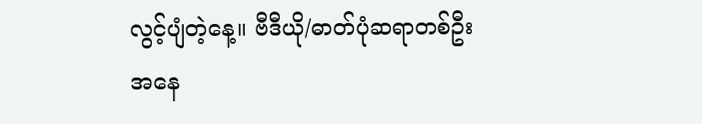လွင့်ပျံတဲ့နေ့။ ဗီဒီယို/ဓာတ်ပုံဆရာတစ်ဦးအနေ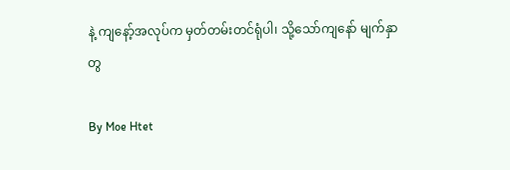နဲ့ ကျနော့်အလုပ်က မှတ်တမ်းတင်ရုံပါ၊ သို့သော်ကျနော် မျက်နှာတွ

By Moe Htet